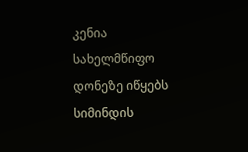კენია სახელმწიფო დონეზე იწყებს სიმინდის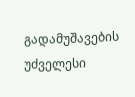გადამუშავების უძველესი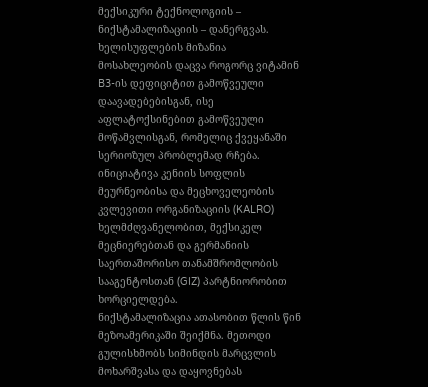მექსიკური ტექნოლოგიის – ნიქსტამალიზაციის – დანერგვას.
ხელისუფლების მიზანია მოსახლეობის დაცვა როგორც ვიტამინ B3-ის დეფიციტით გამოწვეული დაავადებებისგან, ისე აფლატოქსინებით გამოწვეული მოწამვლისგან, რომელიც ქვეყანაში სერიოზულ პრობლემად რჩება.
ინიციატივა კენიის სოფლის მეურნეობისა და მეცხოველეობის კვლევითი ორგანიზაციის (KALRO) ხელმძღვანელობით, მექსიკელ მეცნიერებთან და გერმანიის საერთაშორისო თანამშრომლობის სააგენტოსთან (GIZ) პარტნიორობით ხორციელდება.
ნიქსტამალიზაცია ათასობით წლის წინ მეზოამერიკაში შეიქმნა. მეთოდი გულისხმობს სიმინდის მარცვლის მოხარშვასა და დაყოვნებას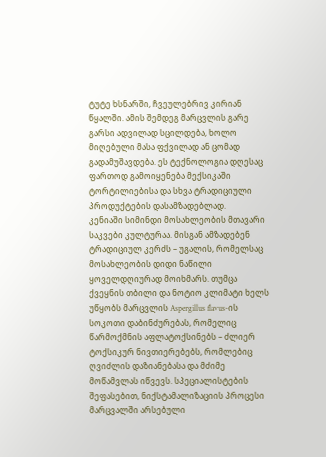ტუტე ხსნარში, ჩვეულებრივ კირიან წყალში. ამის შემდეგ მარცვლის გარე გარსი ადვილად სცილდება, ხოლო მიღებული მასა ფქვილად ან ცომად გადამუშავდება. ეს ტექნოლოგია დღესაც ფართოდ გამოიყენება მექსიკაში ტორტილიებისა და სხვა ტრადიციული პროდუქტების დასამზადებლად.
კენიაში სიმინდი მოსახლეობის მთავარი საკვები კულტურაა. მისგან ამზადებენ ტრადიციულ კერძს – უგალის, რომელსაც მოსახლეობის დიდი ნაწილი ყოველდღიურად მოიხმარს. თუმცა ქვეყნის თბილი და ნოტიო კლიმატი ხელს უწყობს მარცვლის Aspergillus flavus-ის სოკოთი დაბინძურებას, რომელიც წარმოქმნის აფლატოქსინებს – ძლიერ ტოქსიკურ ნივთიერებებს, რომლებიც ღვიძლის დაზიანებასა და მძიმე მოწამვლას იწვევს. სპეციალისტების შეფასებით, ნიქსტამალიზაციის პროცესი მარცვალში არსებული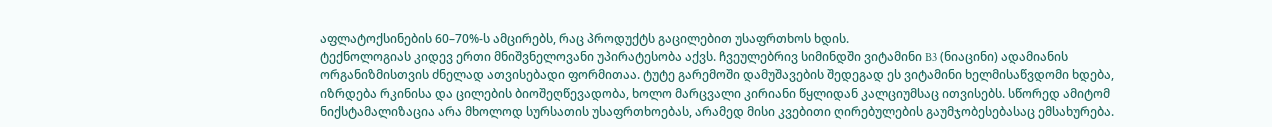აფლატოქსინების 60–70%-ს ამცირებს, რაც პროდუქტს გაცილებით უსაფრთხოს ხდის.
ტექნოლოგიას კიდევ ერთი მნიშვნელოვანი უპირატესობა აქვს. ჩვეულებრივ სიმინდში ვიტამინი B3 (ნიაცინი) ადამიანის ორგანიზმისთვის ძნელად ათვისებადი ფორმითაა. ტუტე გარემოში დამუშავების შედეგად ეს ვიტამინი ხელმისაწვდომი ხდება, იზრდება რკინისა და ცილების ბიოშეღწევადობა, ხოლო მარცვალი კირიანი წყლიდან კალციუმსაც ითვისებს. სწორედ ამიტომ ნიქსტამალიზაცია არა მხოლოდ სურსათის უსაფრთხოებას, არამედ მისი კვებითი ღირებულების გაუმჯობესებასაც ემსახურება.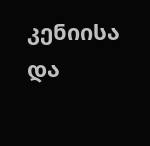კენიისა და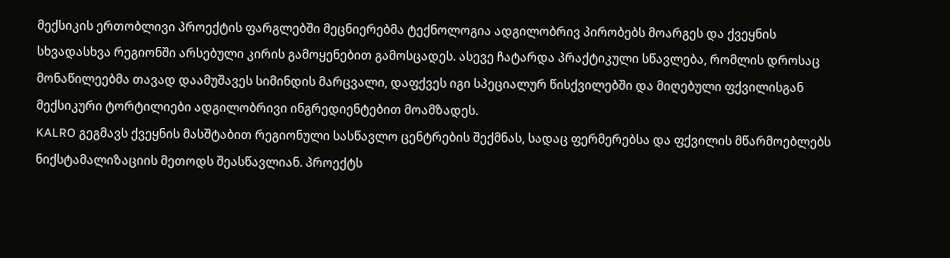მექსიკის ერთობლივი პროექტის ფარგლებში მეცნიერებმა ტექნოლოგია ადგილობრივ პირობებს მოარგეს და ქვეყნის სხვადასხვა რეგიონში არსებული კირის გამოყენებით გამოსცადეს. ასევე ჩატარდა პრაქტიკული სწავლება, რომლის დროსაც მონაწილეებმა თავად დაამუშავეს სიმინდის მარცვალი, დაფქვეს იგი სპეციალურ წისქვილებში და მიღებული ფქვილისგან მექსიკური ტორტილიები ადგილობრივი ინგრედიენტებით მოამზადეს.
KALRO გეგმავს ქვეყნის მასშტაბით რეგიონული სასწავლო ცენტრების შექმნას, სადაც ფერმერებსა და ფქვილის მწარმოებლებს ნიქსტამალიზაციის მეთოდს შეასწავლიან. პროექტს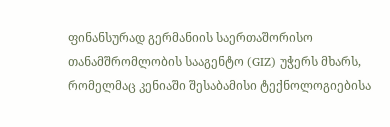ფინანსურად გერმანიის საერთაშორისო თანამშრომლობის სააგენტო (GIZ) უჭერს მხარს, რომელმაც კენიაში შესაბამისი ტექნოლოგიებისა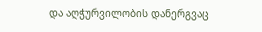და აღჭურვილობის დანერგვაც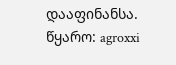დააფინანსა.
წყარო: agroxxi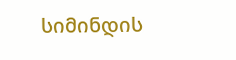სიმინდის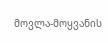მოვლა-მოყვანის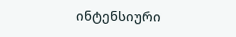ინტენსიური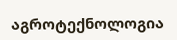აგროტექნოლოგია